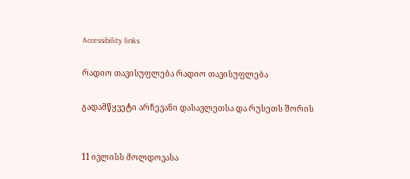Accessibility links

რადიო თავისუფლება რადიო თავისუფლება

გადამწყვეტი არჩევანი დასავლეთსა და რუსეთს შორის


11 ივლისს მოლდოვასა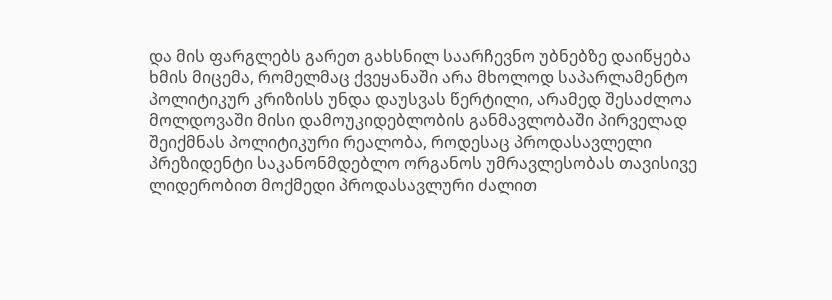და მის ფარგლებს გარეთ გახსნილ საარჩევნო უბნებზე დაიწყება ხმის მიცემა, რომელმაც ქვეყანაში არა მხოლოდ საპარლამენტო პოლიტიკურ კრიზისს უნდა დაუსვას წერტილი, არამედ შესაძლოა მოლდოვაში მისი დამოუკიდებლობის განმავლობაში პირველად შეიქმნას პოლიტიკური რეალობა, როდესაც პროდასავლელი პრეზიდენტი საკანონმდებლო ორგანოს უმრავლესობას თავისივე ლიდერობით მოქმედი პროდასავლური ძალით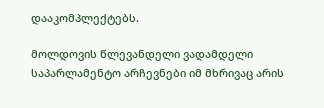დააკომპლექტებს.

მოლდოვის წლევანდელი ვადამდელი საპარლამენტო არჩევნები იმ მხრივაც არის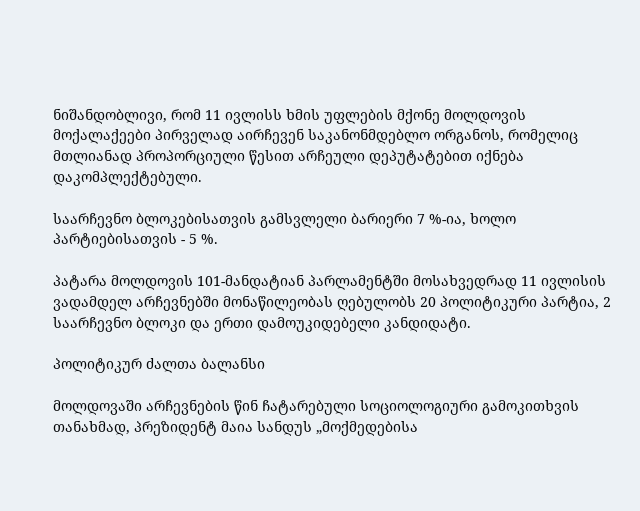ნიშანდობლივი, რომ 11 ივლისს ხმის უფლების მქონე მოლდოვის მოქალაქეები პირველად აირჩევენ საკანონმდებლო ორგანოს, რომელიც მთლიანად პროპორციული წესით არჩეული დეპუტატებით იქნება დაკომპლექტებული.

საარჩევნო ბლოკებისათვის გამსვლელი ბარიერი 7 %-ია, ხოლო პარტიებისათვის - 5 %.

პატარა მოლდოვის 101-მანდატიან პარლამენტში მოსახვედრად 11 ივლისის ვადამდელ არჩევნებში მონაწილეობას ღებულობს 20 პოლიტიკური პარტია, 2 საარჩევნო ბლოკი და ერთი დამოუკიდებელი კანდიდატი.

პოლიტიკურ ძალთა ბალანსი

მოლდოვაში არჩევნების წინ ჩატარებული სოციოლოგიური გამოკითხვის თანახმად, პრეზიდენტ მაია სანდუს „მოქმედებისა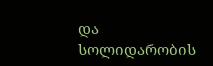და სოლიდარობის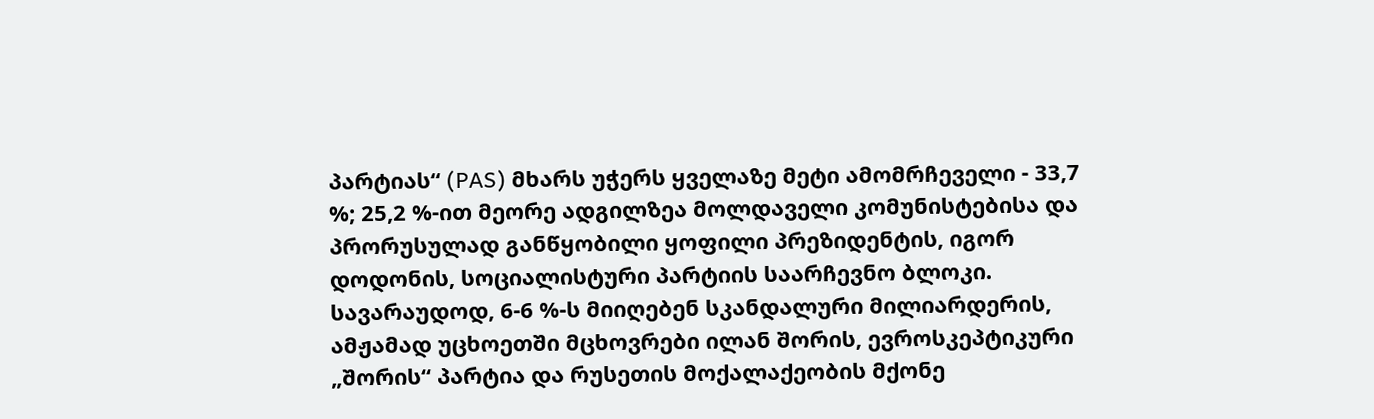პარტიას“ (PAS) მხარს უჭერს ყველაზე მეტი ამომრჩეველი - 33,7 %; 25,2 %-ით მეორე ადგილზეა მოლდაველი კომუნისტებისა და პრორუსულად განწყობილი ყოფილი პრეზიდენტის, იგორ დოდონის, სოციალისტური პარტიის საარჩევნო ბლოკი. სავარაუდოდ, 6-6 %-ს მიიღებენ სკანდალური მილიარდერის, ამჟამად უცხოეთში მცხოვრები ილან შორის, ევროსკეპტიკური „შორის“ პარტია და რუსეთის მოქალაქეობის მქონე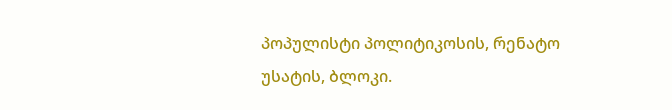პოპულისტი პოლიტიკოსის, რენატო უსატის, ბლოკი.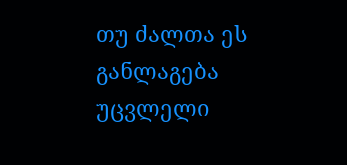თუ ძალთა ეს განლაგება უცვლელი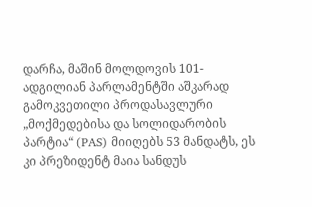დარჩა, მაშინ მოლდოვის 101-ადგილიან პარლამენტში აშკარად გამოკვეთილი პროდასავლური „მოქმედებისა და სოლიდარობის პარტია“ (PAS) მიიღებს 53 მანდატს, ეს კი პრეზიდენტ მაია სანდუს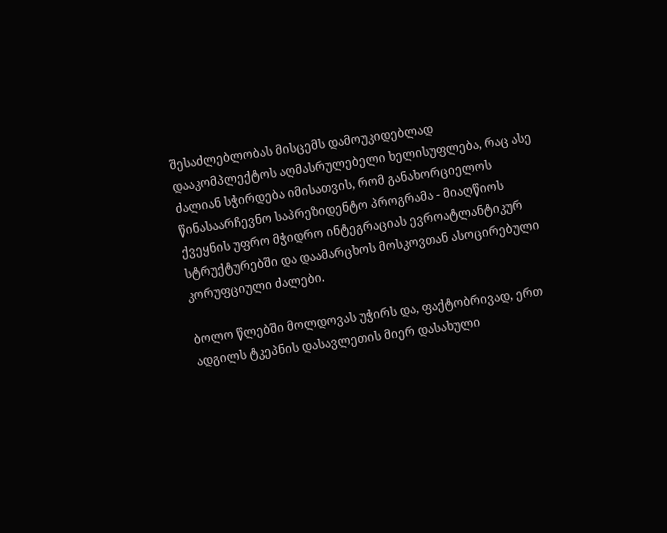შესაძლებლობას მისცემს დამოუკიდებლად დააკომპლექტოს აღმასრულებელი ხელისუფლება, რაც ასე ძალიან სჭირდება იმისათვის, რომ განახორციელოს წინასაარჩევნო საპრეზიდენტო პროგრამა - მიაღწიოს ქვეყნის უფრო მჭიდრო ინტეგრაციას ევროატლანტიკურ სტრუქტურებში და დაამარცხოს მოსკოვთან ასოცირებული კორუფციული ძალები.

ბოლო წლებში მოლდოვას უჭირს და, ფაქტობრივად, ერთ ადგილს ტკეპნის დასავლეთის მიერ დასახული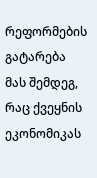რეფორმების გატარება მას შემდეგ, რაც ქვეყნის ეკონომიკას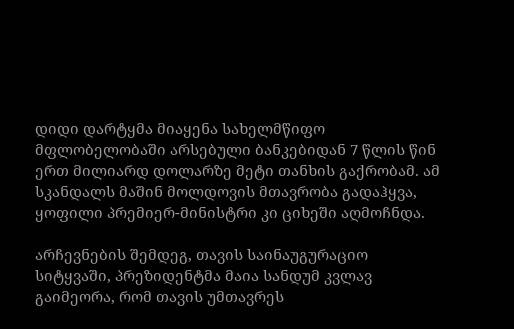დიდი დარტყმა მიაყენა სახელმწიფო მფლობელობაში არსებული ბანკებიდან 7 წლის წინ ერთ მილიარდ დოლარზე მეტი თანხის გაქრობამ. ამ სკანდალს მაშინ მოლდოვის მთავრობა გადაჰყვა, ყოფილი პრემიერ-მინისტრი კი ციხეში აღმოჩნდა.

არჩევნების შემდეგ, თავის საინაუგურაციო სიტყვაში, პრეზიდენტმა მაია სანდუმ კვლავ გაიმეორა, რომ თავის უმთავრეს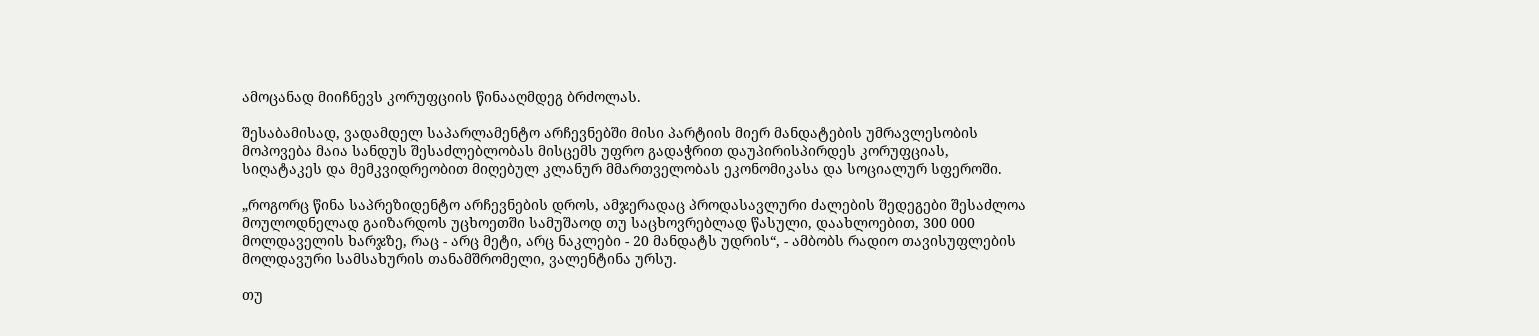ამოცანად მიიჩნევს კორუფციის წინააღმდეგ ბრძოლას.

შესაბამისად, ვადამდელ საპარლამენტო არჩევნებში მისი პარტიის მიერ მანდატების უმრავლესობის მოპოვება მაია სანდუს შესაძლებლობას მისცემს უფრო გადაჭრით დაუპირისპირდეს კორუფციას, სიღატაკეს და მემკვიდრეობით მიღებულ კლანურ მმართველობას ეკონომიკასა და სოციალურ სფეროში.

„როგორც წინა საპრეზიდენტო არჩევნების დროს, ამჯერადაც პროდასავლური ძალების შედეგები შესაძლოა მოულოდნელად გაიზარდოს უცხოეთში სამუშაოდ თუ საცხოვრებლად წასული, დაახლოებით, 300 000 მოლდაველის ხარჯზე, რაც - არც მეტი, არც ნაკლები - 20 მანდატს უდრის“, - ამბობს რადიო თავისუფლების მოლდავური სამსახურის თანამშრომელი, ვალენტინა ურსუ.

თუ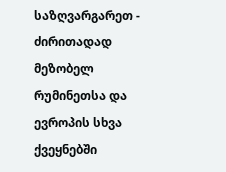საზღვარგარეთ - ძირითადად მეზობელ რუმინეთსა და ევროპის სხვა ქვეყნებში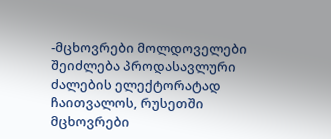-მცხოვრები მოლდოველები შეიძლება პროდასავლური ძალების ელექტორატად ჩაითვალოს, რუსეთში მცხოვრები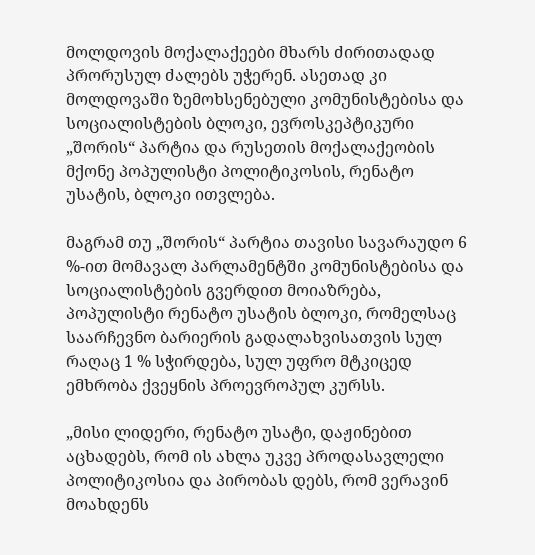მოლდოვის მოქალაქეები მხარს ძირითადად პრორუსულ ძალებს უჭერენ. ასეთად კი მოლდოვაში ზემოხსენებული კომუნისტებისა და სოციალისტების ბლოკი, ევროსკეპტიკური „შორის“ პარტია და რუსეთის მოქალაქეობის მქონე პოპულისტი პოლიტიკოსის, რენატო უსატის, ბლოკი ითვლება.

მაგრამ თუ „შორის“ პარტია თავისი სავარაუდო 6 %-ით მომავალ პარლამენტში კომუნისტებისა და სოციალისტების გვერდით მოიაზრება, პოპულისტი რენატო უსატის ბლოკი, რომელსაც საარჩევნო ბარიერის გადალახვისათვის სულ რაღაც 1 % სჭირდება, სულ უფრო მტკიცედ ემხრობა ქვეყნის პროევროპულ კურსს.

„მისი ლიდერი, რენატო უსატი, დაჟინებით აცხადებს, რომ ის ახლა უკვე პროდასავლელი პოლიტიკოსია და პირობას დებს, რომ ვერავინ მოახდენს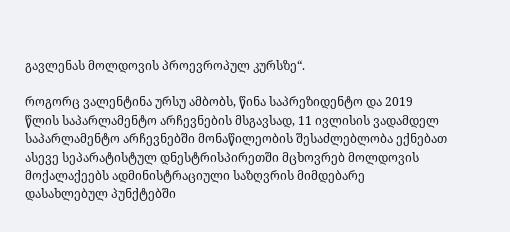გავლენას მოლდოვის პროევროპულ კურსზე“.

როგორც ვალენტინა ურსუ ამბობს, წინა საპრეზიდენტო და 2019 წლის საპარლამენტო არჩევნების მსგავსად, 11 ივლისის ვადამდელ საპარლამენტო არჩევნებში მონაწილეობის შესაძლებლობა ექნებათ ასევე სეპარატისტულ დნესტრისპირეთში მცხოვრებ მოლდოვის მოქალაქეებს ადმინისტრაციული საზღვრის მიმდებარე დასახლებულ პუნქტებში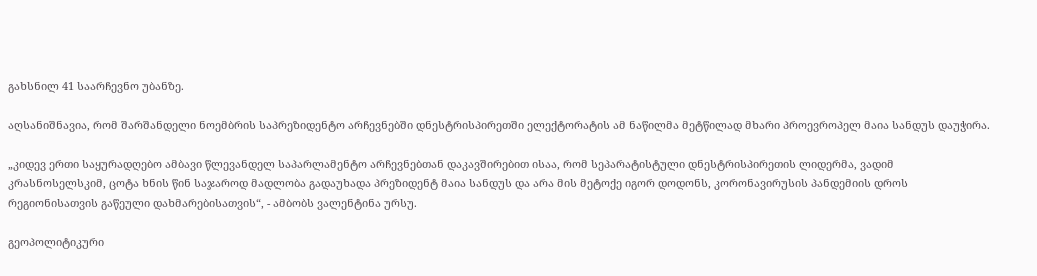გახსნილ 41 საარჩევნო უბანზე.

აღსანიშნავია, რომ შარშანდელი ნოემბრის საპრეზიდენტო არჩევნებში დნესტრისპირეთში ელექტორატის ამ ნაწილმა მეტწილად მხარი პროევროპელ მაია სანდუს დაუჭირა.

„კიდევ ერთი საყურადღებო ამბავი წლევანდელ საპარლამენტო არჩევნებთან დაკავშირებით ისაა, რომ სეპარატისტული დნესტრისპირეთის ლიდერმა, ვადიმ კრასნოსელსკიმ, ცოტა ხნის წინ საჯაროდ მადლობა გადაუხადა პრეზიდენტ მაია სანდუს და არა მის მეტოქე იგორ დოდონს, კორონავირუსის პანდემიის დროს რეგიონისათვის გაწეული დახმარებისათვის“, - ამბობს ვალენტინა ურსუ.

გეოპოლიტიკური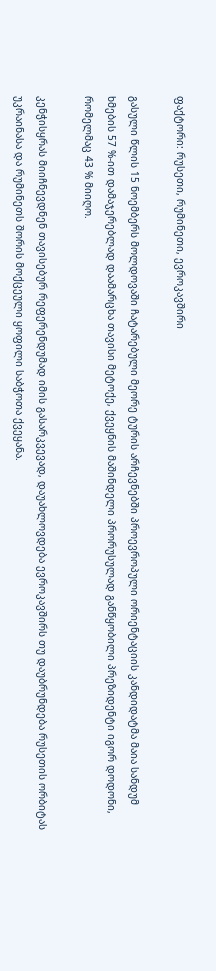ფაქტორი: რუსეთი, რუმინეთი, ევროკავშირი

გასული წლის 15 ნოემბერს მოლდოვაში ჩატარებული მეორე ტურის არჩევნებში პროევროპული ორიენტაციის კანდიდატმა მაია სანდუმ ხმების 57 %-ით დამაჯერებლად დაამარცხა თავისი მეტოქე, ქვეყნის მაშინდელი პრორუსულად განწყობილი პრეზიდენტი იგორ დოდონი, რომელმაც 43 % მიიღო.

კენჭისყრას მიიჩნევდნენ თავისებურ რეფერენდუმად იმის გასარკვევად, დაუახლოვდება ევროკავშირს თუ დაუბრუნდება რუსეთის ორბიტას უკრაინასა და რუმინეთს შორის მოქცეული ყოფილი საბჭოთა ქვეყანა.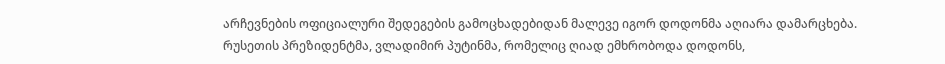არჩევნების ოფიციალური შედეგების გამოცხადებიდან მალევე იგორ დოდონმა აღიარა დამარცხება. რუსეთის პრეზიდენტმა, ვლადიმირ პუტინმა, რომელიც ღიად ემხრობოდა დოდონს,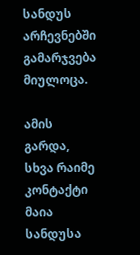სანდუს არჩევნებში გამარჯვება მიულოცა.

ამის გარდა, სხვა რაიმე კონტაქტი მაია სანდუსა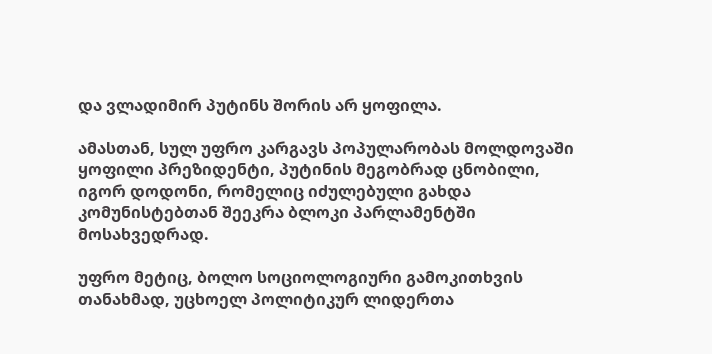და ვლადიმირ პუტინს შორის არ ყოფილა.

ამასთან, სულ უფრო კარგავს პოპულარობას მოლდოვაში ყოფილი პრეზიდენტი, პუტინის მეგობრად ცნობილი, იგორ დოდონი, რომელიც იძულებული გახდა კომუნისტებთან შეეკრა ბლოკი პარლამენტში მოსახვედრად.

უფრო მეტიც, ბოლო სოციოლოგიური გამოკითხვის თანახმად, უცხოელ პოლიტიკურ ლიდერთა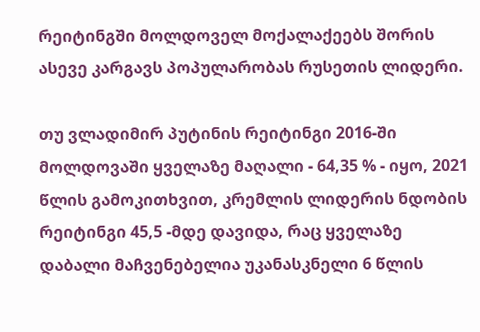რეიტინგში მოლდოველ მოქალაქეებს შორის ასევე კარგავს პოპულარობას რუსეთის ლიდერი.

თუ ვლადიმირ პუტინის რეიტინგი 2016-ში მოლდოვაში ყველაზე მაღალი - 64,35 % - იყო, 2021 წლის გამოკითხვით, კრემლის ლიდერის ნდობის რეიტინგი 45,5 -მდე დავიდა, რაც ყველაზე დაბალი მაჩვენებელია უკანასკნელი 6 წლის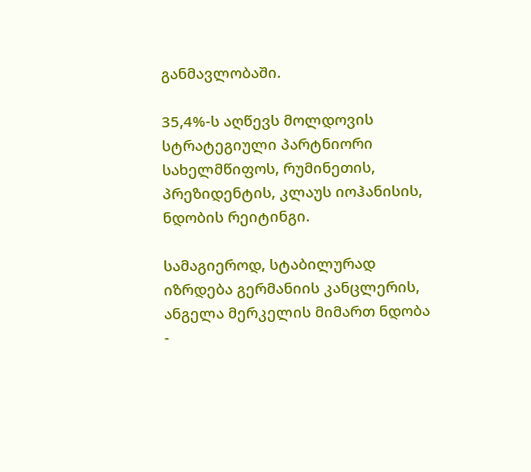განმავლობაში.

35,4%-ს აღწევს მოლდოვის სტრატეგიული პარტნიორი სახელმწიფოს, რუმინეთის, პრეზიდენტის, კლაუს იოჰანისის, ნდობის რეიტინგი.

სამაგიეროდ, სტაბილურად იზრდება გერმანიის კანცლერის, ანგელა მერკელის მიმართ ნდობა -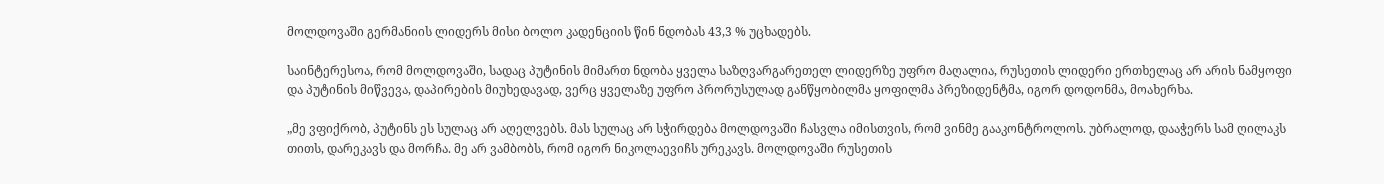მოლდოვაში გერმანიის ლიდერს მისი ბოლო კადენციის წინ ნდობას 43,3 % უცხადებს.

საინტერესოა, რომ მოლდოვაში, სადაც პუტინის მიმართ ნდობა ყველა საზღვარგარეთელ ლიდერზე უფრო მაღალია, რუსეთის ლიდერი ერთხელაც არ არის ნამყოფი და პუტინის მიწვევა, დაპირების მიუხედავად, ვერც ყველაზე უფრო პრორუსულად განწყობილმა ყოფილმა პრეზიდენტმა, იგორ დოდონმა, მოახერხა.

„მე ვფიქრობ, პუტინს ეს სულაც არ აღელვებს. მას სულაც არ სჭირდება მოლდოვაში ჩასვლა იმისთვის, რომ ვინმე გააკონტროლოს. უბრალოდ, დააჭერს სამ ღილაკს თითს, დარეკავს და მორჩა. მე არ ვამბობს, რომ იგორ ნიკოლაევიჩს ურეკავს. მოლდოვაში რუსეთის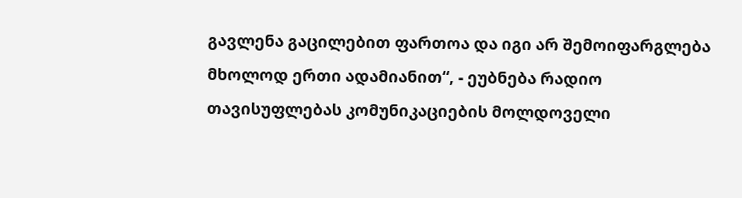გავლენა გაცილებით ფართოა და იგი არ შემოიფარგლება მხოლოდ ერთი ადამიანით“, - ეუბნება რადიო თავისუფლებას კომუნიკაციების მოლდოველი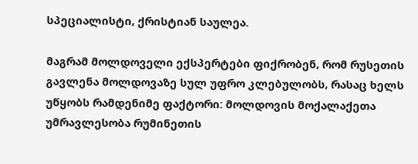სპეციალისტი, ქრისტიან საულეა.

მაგრამ მოლდოველი ექსპერტები ფიქრობენ, რომ რუსეთის გავლენა მოლდოვაზე სულ უფრო კლებულობს, რასაც ხელს უწყობს რამდენიმე ფაქტორი: მოლდოვის მოქალაქეთა უმრავლესობა რუმინეთის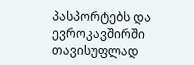პასპორტებს და ევროკავშირში თავისუფლად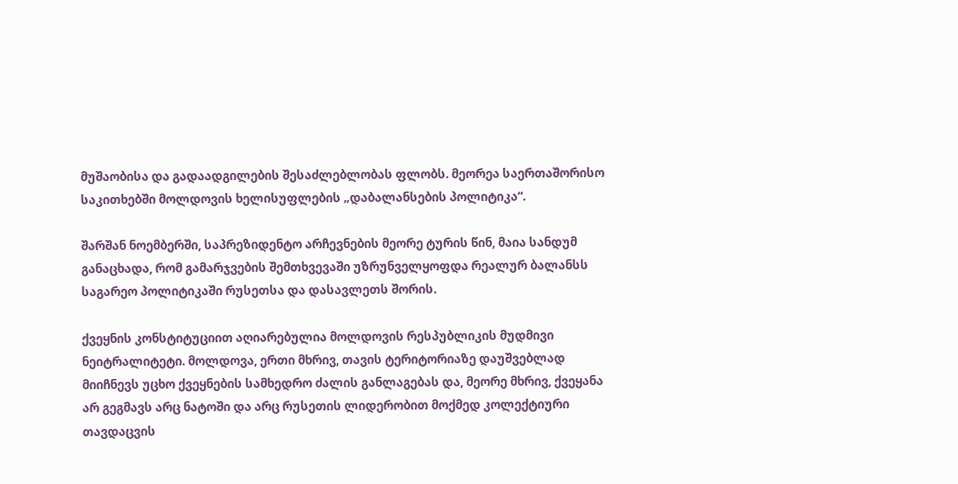მუშაობისა და გადაადგილების შესაძლებლობას ფლობს. მეორეა საერთაშორისო საკითხებში მოლდოვის ხელისუფლების „დაბალანსების პოლიტიკა“.

შარშან ნოემბერში, საპრეზიდენტო არჩევნების მეორე ტურის წინ, მაია სანდუმ განაცხადა, რომ გამარჯვების შემთხვევაში უზრუნველყოფდა რეალურ ბალანსს საგარეო პოლიტიკაში რუსეთსა და დასავლეთს შორის.

ქვეყნის კონსტიტუციით აღიარებულია მოლდოვის რესპუბლიკის მუდმივი ნეიტრალიტეტი. მოლდოვა, ერთი მხრივ, თავის ტერიტორიაზე დაუშვებლად მიიჩნევს უცხო ქვეყნების სამხედრო ძალის განლაგებას და, მეორე მხრივ, ქვეყანა არ გეგმავს არც ნატოში და არც რუსეთის ლიდერობით მოქმედ კოლექტიური თავდაცვის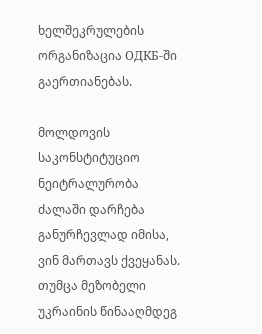ხელშეკრულების ორგანიზაცია ОДКБ-ში გაერთიანებას.

მოლდოვის საკონსტიტუციო ნეიტრალურობა ძალაში დარჩება განურჩევლად იმისა, ვინ მართავს ქვეყანას. თუმცა მეზობელი უკრაინის წინააღმდეგ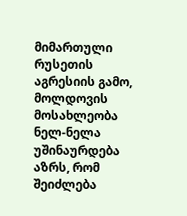მიმართული რუსეთის აგრესიის გამო, მოლდოვის მოსახლეობა ნელ-ნელა უშინაურდება აზრს, რომ შეიძლება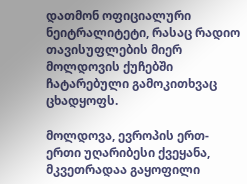დათმონ ოფიციალური ნეიტრალიტეტი, რასაც რადიო თავისუფლების მიერ მოლდოვის ქუჩებში ჩატარებული გამოკითხვაც ცხადყოფს.

მოლდოვა, ევროპის ერთ-ერთი უღარიბესი ქვეყანა, მკვეთრადაა გაყოფილი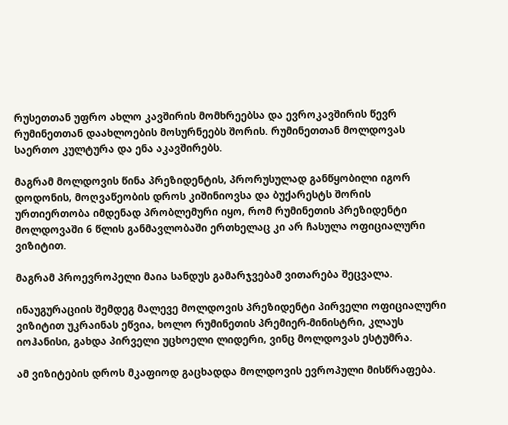რუსეთთან უფრო ახლო კავშირის მომხრეებსა და ევროკავშირის წევრ რუმინეთთან დაახლოების მოსურნეებს შორის. რუმინეთთან მოლდოვას საერთო კულტურა და ენა აკავშირებს.

მაგრამ მოლდოვის წინა პრეზიდენტის, პრორუსულად განწყობილი იგორ დოდონის, მოღვაწეობის დროს კიშინიოვსა და ბუქარესტს შორის ურთიერთობა იმდენად პრობლემური იყო, რომ რუმინეთის პრეზიდენტი მოლდოვაში 6 წლის განმავლობაში ერთხელაც კი არ ჩასულა ოფიციალური ვიზიტით.

მაგრამ პროევროპელი მაია სანდუს გამარჯვებამ ვითარება შეცვალა.

ინაუგურაციის შემდეგ მალევე მოლდოვის პრეზიდენტი პირველი ოფიციალური ვიზიტით უკრაინას ეწვია, ხოლო რუმინეთის პრემიერ-მინისტრი, კლაუს იოჰანისი, გახდა პირველი უცხოელი ლიდერი, ვინც მოლდოვას ესტუმრა.

ამ ვიზიტების დროს მკაფიოდ გაცხადდა მოლდოვის ევროპული მისწრაფება.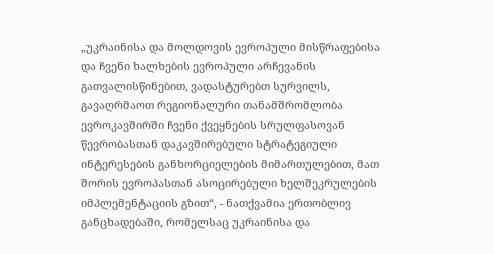„უკრაინისა და მოლდოვის ევროპული მისწრაფებისა და ჩვენი ხალხების ევროპული არჩევანის გათვალისწინებით, ვადასტურებთ სურვილს, გავაღრმაოთ რეგიონალური თანამშრომლობა ევროკავშირში ჩვენი ქვეყნების სრულფასოვან წევრობასთან დაკავშირებული სტრატეგიული ინტერესების განხორციელების მიმართულებით, მათ შორის ევროპასთან ასოცირებული ხელშეკრულების იმპლემენტაციის გზით“, - ნათქვამია ერთობლივ განცხადებაში, რომელსაც უკრაინისა და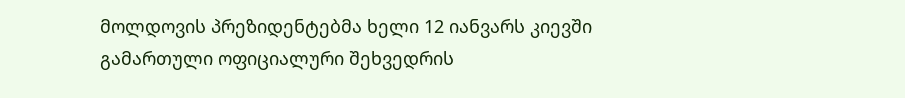მოლდოვის პრეზიდენტებმა ხელი 12 იანვარს კიევში გამართული ოფიციალური შეხვედრის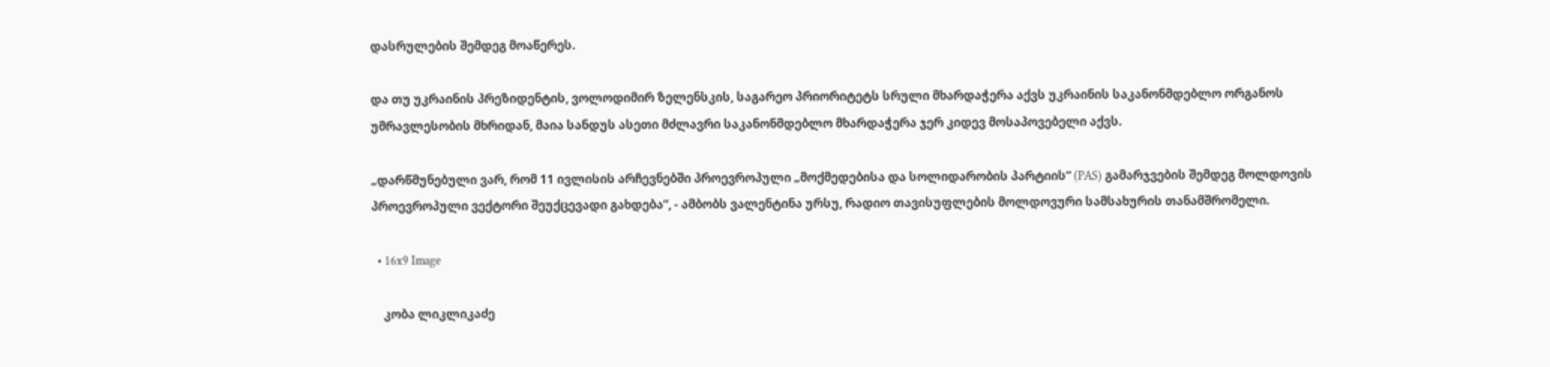დასრულების შემდეგ მოაწერეს.

და თუ უკრაინის პრეზიდენტის, ვოლოდიმირ ზელენსკის, საგარეო პრიორიტეტს სრული მხარდაჭერა აქვს უკრაინის საკანონმდებლო ორგანოს უმრავლესობის მხრიდან, მაია სანდუს ასეთი მძლავრი საკანონმდებლო მხარდაჭერა ჯერ კიდევ მოსაპოვებელი აქვს.

„დარწმუნებული ვარ, რომ 11 ივლისის არჩევნებში პროევროპული „მოქმედებისა და სოლიდარობის პარტიის“ (PAS) გამარჯვების შემდეგ მოლდოვის პროევროპული ვექტორი შეუქცევადი გახდება“, - ამბობს ვალენტინა ურსუ, რადიო თავისუფლების მოლდოვური სამსახურის თანამშრომელი.

  • 16x9 Image

    კობა ლიკლიკაძე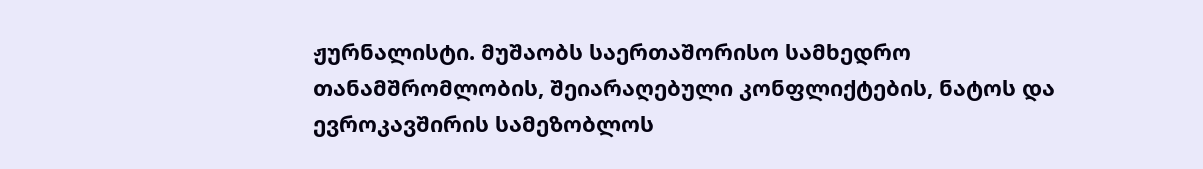ჟურნალისტი. მუშაობს საერთაშორისო სამხედრო თანამშრომლობის, შეიარაღებული კონფლიქტების, ნატოს და ევროკავშირის სამეზობლოს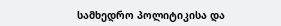სამხედრო პოლიტიკისა და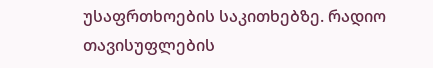უსაფრთხოების საკითხებზე. რადიო თავისუფლების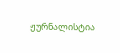ჟურნალისტია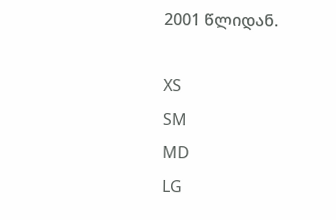2001 წლიდან.

XS
SM
MD
LG